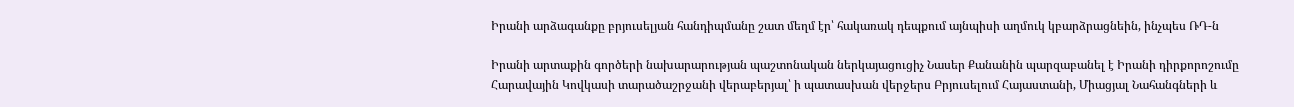Իրանի արձագանքը բրյուսելյան հանդիպմանը շատ մեղմ էր՝ հակառակ դեպքում այնպիսի աղմուկ կբարձրացնեին, ինչպես ՌԴ-ն

Իրանի արտաքին գործերի նախարարության պաշտոնական ներկայացուցիչ Նասեր Քանանին պարզաբանել է Իրանի դիրքորոշումը Հարավային Կովկասի տարածաշրջանի վերաբերյալ՝ ի պատասխան վերջերս Բրյուսելում Հայաստանի, Միացյալ Նահանգների և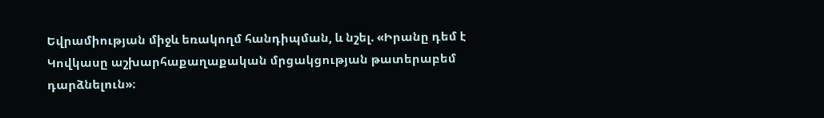Եվրամիության միջև եռակողմ հանդիպման, և նշել. «Իրանը դեմ է Կովկասը աշխարհաքաղաքական մրցակցության թատերաբեմ դարձնելուն»։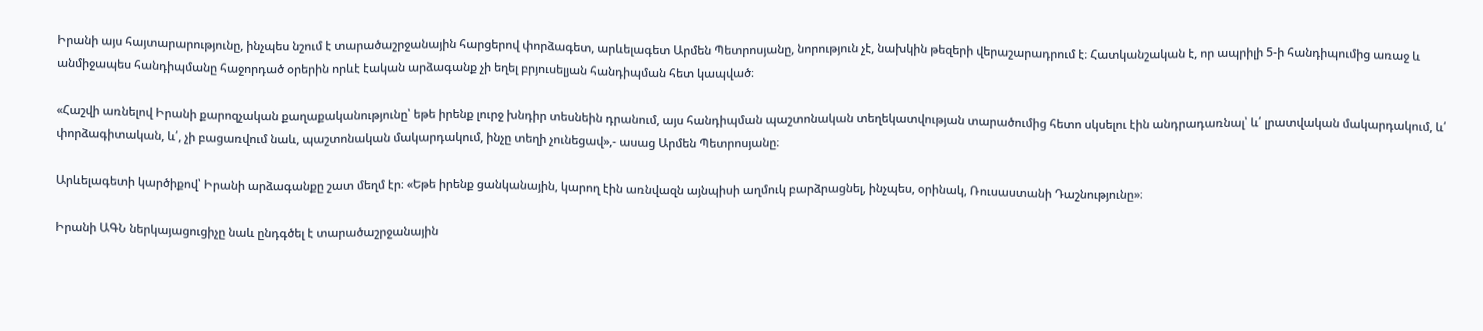Իրանի այս հայտարարությունը, ինչպես նշում է տարածաշրջանային հարցերով փորձագետ, արևելագետ Արմեն Պետրոսյանը, նորություն չէ, նախկին թեզերի վերաշարադրում է։ Հատկանշական է, որ ապրիլի 5-ի հանդիպումից առաջ և անմիջապես հանդիպմանը հաջորդած օրերին որևէ էական արձագանք չի եղել բրյուսելյան հանդիպման հետ կապված։

«Հաշվի առնելով Իրանի քարոզչական քաղաքականությունը՝ եթե իրենք լուրջ խնդիր տեսնեին դրանում, այս հանդիպման պաշտոնական տեղեկատվության տարածումից հետո սկսելու էին անդրադառնալ՝ և՛ լրատվական մակարդակում, և՛ փորձագիտական, և՛, չի բացառվում նաև, պաշտոնական մակարդակում, ինչը տեղի չունեցավ»,- ասաց Արմեն Պետրոսյանը։

Արևելագետի կարծիքով՝ Իրանի արձագանքը շատ մեղմ էր։ «Եթե իրենք ցանկանային, կարող էին առնվազն այնպիսի աղմուկ բարձրացնել, ինչպես, օրինակ, Ռուսաստանի Դաշնությունը»։

Իրանի ԱԳՆ ներկայացուցիչը նաև ընդգծել է տարածաշրջանային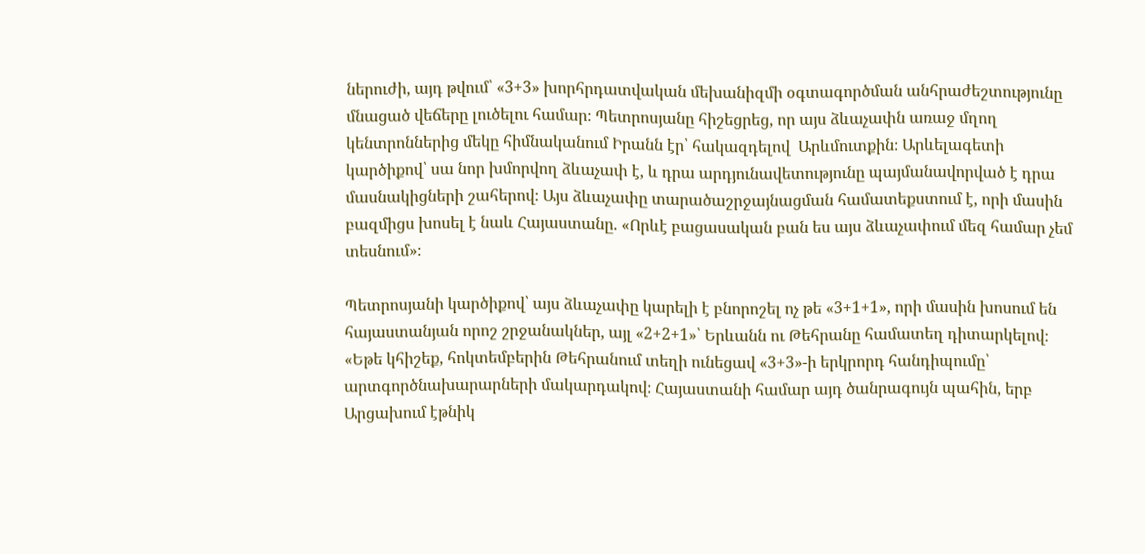ներուժի, այդ թվում՝ «3+3» խորհրդատվական մեխանիզմի օգտագործման անհրաժեշտությունը մնացած վեճերը լուծելու համար։ Պետրոսյանը հիշեցրեց, որ այս ձևաչափն առաջ մղող կենտրոններից մեկը հիմնականում Իրանն էր՝ հակազդելով  Արևմուտքին։ Արևելագետի կարծիքով՝ սա նոր խմորվող ձևաչափ է, և դրա արդյունավետությունը պայմանավորված է դրա մասնակիցների շահերով։ Այս ձևաչափը տարածաշրջայնացման համատեքստում է, որի մասին բազմիցս խոսել է նաև Հայաստանը. «Որևէ բացասական բան ես այս ձևաչափում մեզ համար չեմ տեսնում»։

Պետրոսյանի կարծիքով՝ այս ձևաչափը կարելի է բնորոշել ոչ թե «3+1+1», որի մասին խոսում են հայաստանյան որոշ շրջանակներ, այլ «2+2+1»՝ Երևանն ու Թեհրանը համատեղ դիտարկելով։ «Եթե կհիշեք, հոկտեմբերին Թեհրանում տեղի ունեցավ «3+3»-ի երկրորդ հանդիպումը՝ արտգործնախարարների մակարդակով։ Հայաստանի համար այդ ծանրագույն պահին, երբ Արցախում էթնիկ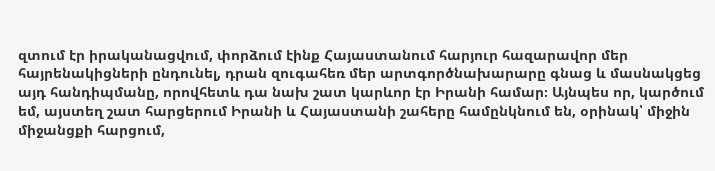զտում էր իրականացվում, փորձում էինք Հայաստանում հարյուր հազարավոր մեր հայրենակիցների ընդունել, դրան զուգահեռ մեր արտգործնախարարը գնաց և մասնակցեց այդ հանդիպմանը, որովհետև դա նախ շատ կարևոր էր Իրանի համար։ Այնպես որ, կարծում եմ, այստեղ շատ հարցերում Իրանի և Հայաստանի շահերը համընկնում են, օրինակ՝ միջին միջանցքի հարցում,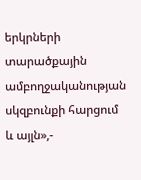երկրների տարածքային ամբողջականության սկզբունքի հարցում և այլն»,-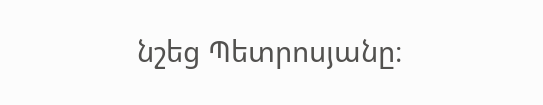նշեց Պետրոսյանը։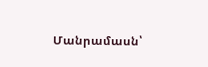Մանրամասն՝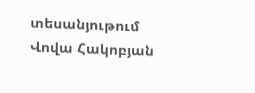տեսանյութում
Վովա Հակոբյան